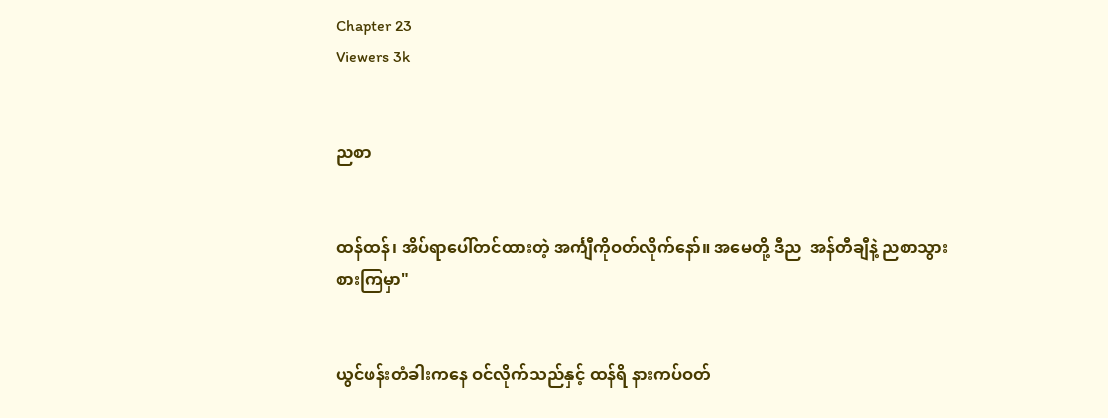Chapter 23
Viewers 3k


ညစာ


ထန်ထန်၊ အိပ်ရာပေါ်တင်ထားတဲ့ အင်္ကျီကိုဝတ်လိုက်နော်။ အမေတို့ ဒီည  အန်တီချီနဲ့ ညစာသွားစားကြမှာ"


ယွင်ဖန်းတံခါးကနေ ဝင်လိုက်သည်နှင့် ထန်ရိ နားကပ်ဝတ်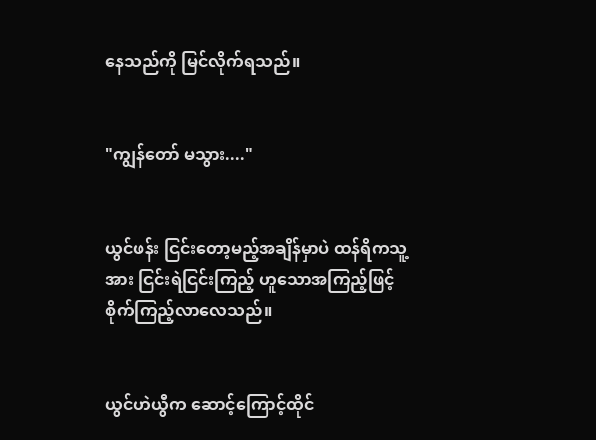နေသည်ကို မြင်လိုက်ရသည်။


"ကျွန်တော် မသွား...."


ယွင်ဖန်း ငြင်းတော့မည့်အချိန်မှာပဲ ထန်ရိကသူ့အား ငြင်းရဲငြင်းကြည့် ဟူသောအကြည့်ဖြင့် စိုက်ကြည့်လာလေသည်။


ယွင်ဟဲယွီက ဆောင့်ကြောင့်ထိုင်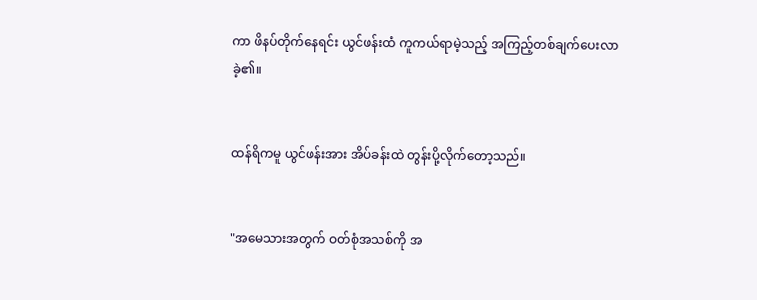ကာ ဖိနပ်တိုက်နေရင်း ယွင်ဖန်းထံ ကူကယ်ရာမဲ့သည့် အကြည့်တစ်ချက်ပေးလာခဲ့၏။


ထန်ရိကမူ ယွင်ဖန်းအား အိပ်ခန်းထဲ တွန်းပို့လိုက်တော့သည်။


"အမေသားအတွက် ဝတ်စုံအသစ်ကို အ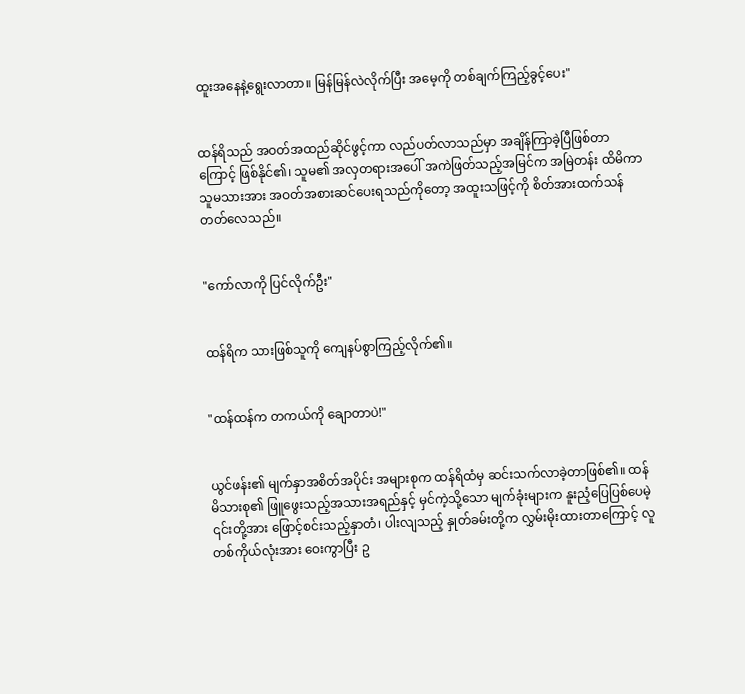ထူးအနေနဲ့ရွေးလာတာ။ မြန်မြန်လဲလိုက်ပြီး အမေ့ကို တစ်ချက်ကြည့်ခွင့်ပေး"


ထန်ရိသည် အဝတ်အထည်ဆိုင်ဖွင့်ကာ လည်ပတ်လာသည်မှာ အချိန်ကြာခဲ့ပြီဖြစ်တာကြောင့် ဖြစ်နိုင်၏၊ သူမ၏ အလှတရားအပေါ် အကဲဖြတ်သည့်အမြင်က အမြဲတန်း ထိမိကာ သူမသားအား အဝတ်အစားဆင်ပေးရသည်ကိုတော့ အထူးသဖြင့်ကို စိတ်အားထက်သန်တတ်လေသည်။


"ကော်လာကို ပြင်လိုက်ဦး"


ထန်ရိက သားဖြစ်သူကို ကျေနပ်စွာကြည့်လိုက်၏။


"ထန်ထန်က တကယ်ကို ချောတာပဲ!"


ယွင်ဖန်း၏ မျက်နှာအစိတ်အပိုင်း အများစုက ထန်ရိထံမှ ဆင်းသက်လာခဲ့တာဖြစ်၏။ ထန်မိသားစု၏ ဖြူဖွေးသည့်အသားအရည်နှင့် မှင်ကဲ့သို့သော မျက်ခုံးများက နူးညံ့ပြေပြစ်ပေမဲ့ ၎င်းတို့အား ဖြောင့်စင်းသည့်နှာတံ၊ ပါးလျသည့် နှုတ်ခမ်းတို့က လွှမ်းမိုးထားတာကြောင့် လူတစ်ကိုယ်လုံးအား ဝေးကွာပြီး ဥ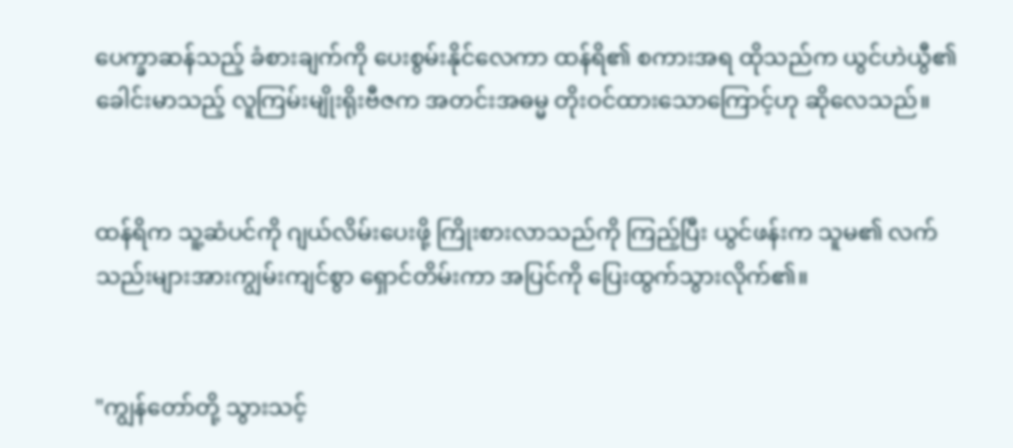ပေက္ခာဆန်သည့် ခံစားချက်ကို ပေးစွမ်းနိုင်လေကာ ထန်ရိ၏ စကားအရ ထိုသည်က ယွင်ဟဲယွီ၏ ခေါင်းမာသည့် လူကြမ်းမျိုးရိုးဗီဇက အတင်းအဓမ္မ တိုးဝင်ထားသောကြောင့်ဟု ဆိုလေသည်။


ထန်ရိက သူ့ဆံပင်ကို ဂျယ်လိမ်းပေးဖို့ ကြိုးစားလာသည်ကို ကြည့်ပြီး ယွင်ဖန်းက သူမ၏ လက်သည်းများအားကျွမ်းကျင်စွာ ရှောင်တိမ်းကာ အပြင်ကို ပြေးထွက်သွားလိုက်၏။


"ကျွန်တော်တို့ သွားသင့်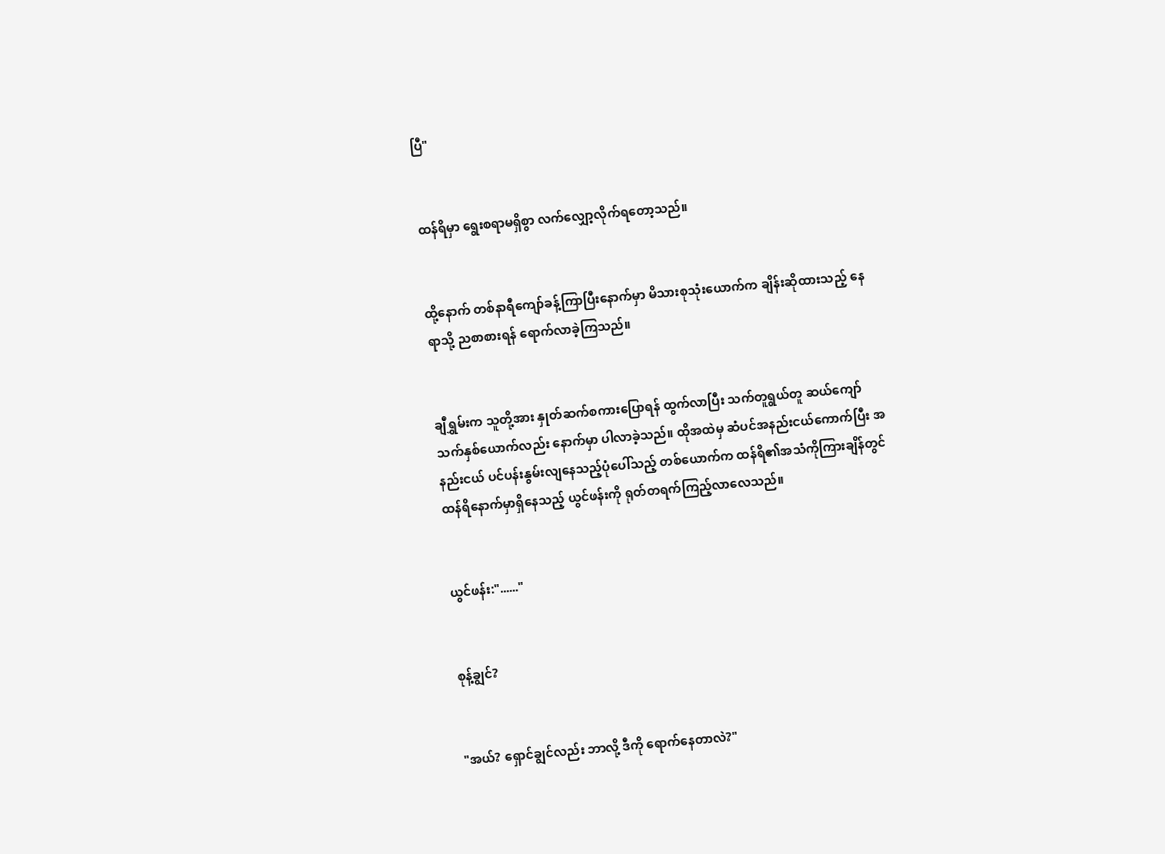ပြီ"


ထန်ရိမှာ ရွေးစရာမရှိစွာ လက်လျှော့လိုက်ရတော့သည်။


ထို့နောက် တစ်နာရီကျော်ခန့်ကြာပြီးနောက်မှာ မိသားစုသုံးယောက်က ချိန်းဆိုထားသည့် နေရာသို့ ညစာစားရန် ရောက်လာခဲ့ကြသည်။


ချီရွှမ်းက သူတို့အား နှုတ်ဆက်စကားပြောရန် ထွက်လာပြီး သက်တူရွယ်တူ ဆယ်‌ကျော်သက်နှစ်ယောက်လည်း နောက်မှာ ပါလာခဲ့သည်။ ထိုအထဲမှ ဆံပင်အနည်းငယ်ကောက်ပြီး အနည်းငယ် ပင်ပန်းနွမ်းလျနေသည့်ပုံပေါ်သည့် တစ်ယောက်က ထန်ရိ၏အသံကိုကြားချိန်တွင် ထန်ရိနောက်မှာရှိနေသည့် ယွင်ဖန်းကို ရုတ်တရက်ကြည့်လာလေသည်။


ယွင်ဖန်း:"......"


စုန့်ချွင်?


"အယ်? ရှောင်ချွင်လည်း ဘာလို့ ဒီကို ရောက်နေတာလဲ?"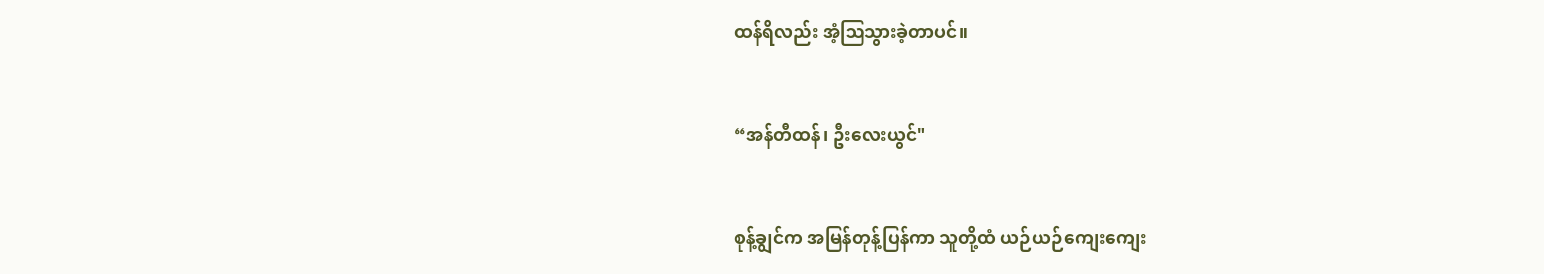ထန်ရိလည်း အံ့ဩသွားခဲ့တာပင်။


“အန်တီထန်၊ ဦးလေးယွင်"


စုန့်ချွင်က အမြန်တုန့်ပြန်ကာ သူတို့ထံ ယဉ်ယဉ်ကျေးကျေး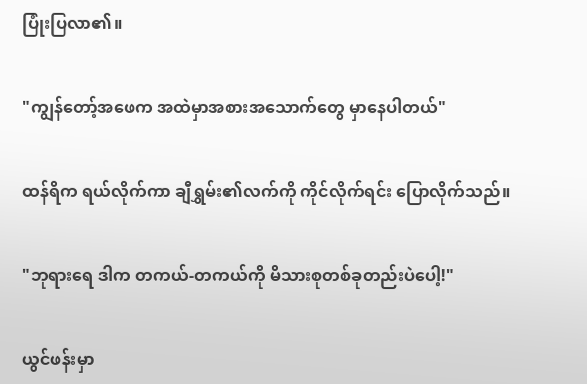ပြုံးပြလာ၏။


"ကျွန်တော့်အဖေက အထဲမှာအစားအသောက်တွေ မှာနေပါတယ်"


ထန်ရိက ရယ်လိုက်ကာ ချီရွှမ်း၏လက်ကို ကိုင်လိုက်ရင်း ပြောလိုက်သည်။


"ဘုရားရေ ဒါက တကယ်-တကယ်ကို မိသားစုတစ်ခုတည်းပဲပေါ့!"


ယွင်ဖန်းမှာ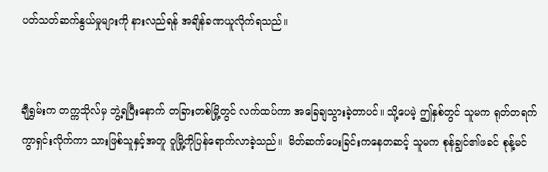ပတ်သတ်ဆက်နွယ်မှုများကို နားလည်ရန် အချိန်ခဏယူလိုက်ရသည်။


ချီရွှမ်းက တက္ကသိုလ်မှ ဘွဲ့ရပြီးနောက် တခြားတစ်မြို့တွင် လက်ထပ်ကာ အခြေချသွားခဲ့တာပင်။ သို့ပေမဲ့ ဤနှစ်တွင် သူမက ရုတ်တရက် ကွာရှင်းလိုက်ကာ သားဖြစ်သူနှင့်အတူ ဝူမြို့ကိုပြန်ရောက်လာခဲ့သည်။  မိတ်ဆက်ပေးခြင်းကနေတဆင့် သူမက စုန်ချွင်၏ဖခင် စုန့်မင်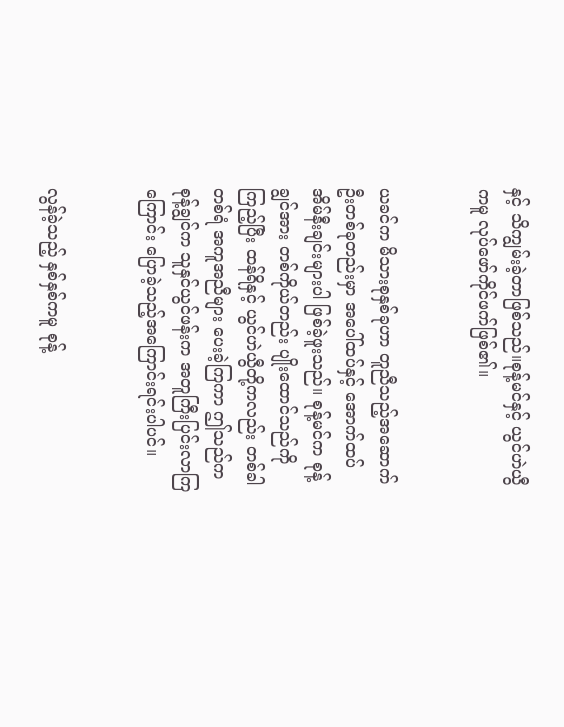နှင့် သိကျွမ်းခဲ့တာဖြစ်သည်။စုန့်မင်နှင့် ယွင်ဟဲယွီကမူ လုပ်ဖော်ကိုင်ဖက်ဖြစ်၏။


ယခင်က မိသားစုနှစ်ခုဟာ တူညီသည့်အဆောက်ဦးတစ်ခုတည်းမှာ အပေါ်ထပ်နှင့် အောက်ထပ် အိမ်နီးချင်းများပါ ဖြစ်ခဲ့ဖူးသည်။ စုန့်မင်က စုန့်ချွင်အား တစ်ကိုယ်တည်း ပျိုးထောင်သည်ကို ကြည့်ပြီး ထန်ရိနှင့် ယွင်ဟဲယွီတို့ကလည်း တစ်ခါတစ်ရံ အကူအညီများ ပေးခဲ့ကြကာ ဤသည်က စုန့်ချွင်က သူနှင်ယွင်ဖန်းက အတူကြီးပြင်းလာကြကြောင်း ပြောခဲ့သည့်အကြောင်းရင်းပါပင်။


လွန်ခဲ့သည့် နှစ်နှစ်ကမူ စုန့်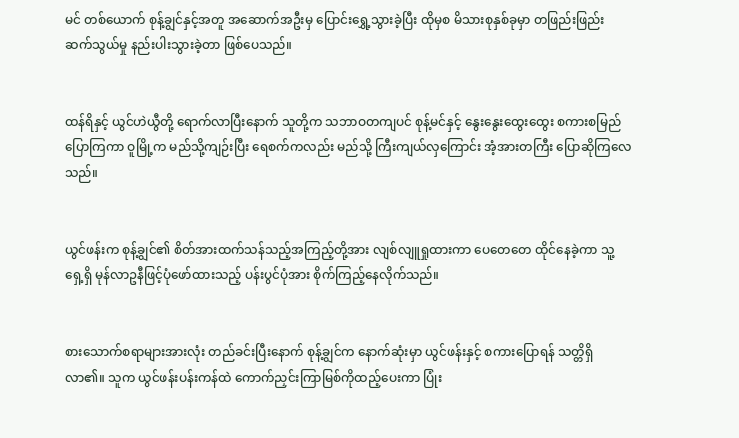မင် တစ်ယောက် စုန့်ချွင်နှင့်အတူ အဆောက်အဦးမှ ပြောင်းရွှေ့သွားခဲ့ပြီး ထိုမှစ မိသားစုနှစ်ခုမှာ တဖြည်းဖြည်း ဆက်သွယ်မှု နည်းပါးသွားခဲ့တာ ဖြစ်ပေသည်။


ထန်ရိနှင့် ယွင်ဟဲယွီတို့ ရောက်လာပြီးနောက် သူတို့က သဘာဝတကျပင် စုန့်မင်နှင့် နွေးနွေးထွေးထွေး စကားစမြည်ပြောကြကာ ဝူမြို့က မည်သို့ကျဉ်းပြီး ရေစက်ကလည်း မည်သို့ ကြီးကျယ်လှကြောင်း အံ့အားတကြီး ပြောဆိုကြလေသည်။


ယွင်ဖန်းက စုန့်ချွင်၏ စိတ်အားထက်သန်သည့်အကြည့်တို့အား လျစ်လျူရှုထားကာ ပေတေတေ ထိုင်နေခဲ့ကာ သူ့ရှေ့ရှိ မုန်လာဥနီဖြင့်ပုံဖော်ထားသည့် ပန်းပွင်ပုံအား စိုက်ကြည့်နေလိုက်သည်။


စားသောက်စရာများအားလုံး တည်ခင်းပြီးနောက် စုန့်ချွင်က နောက်ဆုံးမှာ ယွင်ဖန်းနှင့် စကားပြောရန် သတ္တိရှိလာ၏။ သူက ယွင်ဖန်းပန်းကန်ထဲ ကောက်ညှင်းကြာမြစ်ကိုထည့်ပေးကာ ပြုံး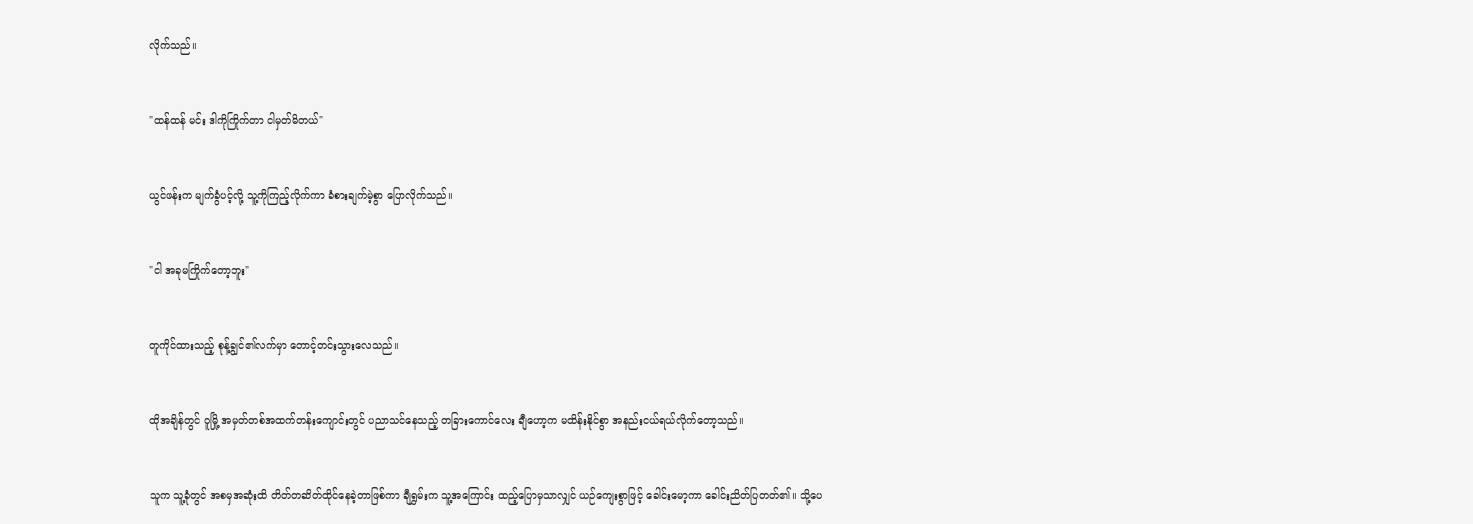လိုက်သည်။


"ထန်ထန် မင်း ဒါကိုကြိုက်တာ ငါမှတ်မိတယ်"


ယွင်ဖန်းက မျက်ခွံပင့်လို့ သူ့ကိုကြည့်လိုက်ကာ ခံစားချက်မဲ့စွာ ပြောလိုက်သည်။


"ငါ အခုမကြိုက်တော့ဘူး"


တူကိုင်ထားသည့် စုန့်ချွင်၏လက်မှာ တောင့်တင်းသွားလေသည်။


ထိုအချိန်တွင် ဝူမြို့ အမှတ်တစ်အထက်တန်းကျောင်းတွင် ပညာသင်နေသည့် တခြားကောင်လေး ချီဟော့က မထိန်းနိုင်စွာ အနည်းငယ်ရယ်လိုက်တော့သည်။


သူက သူ့ခုံတွင် အစမှအဆုံးထိ တိတ်တဆိတ်ထိုင်နေခဲ့တာဖြစ်ကာ ချီရွှမ်းက သူ့အကြောင်း ထည့်ပြောမှသာလျှင် ယဉ်ကျေးစွာဖြင့် ခေါင်းမော့ကာ ခေါင်းညိတ်ပြတတ်၏။ သို့ပေ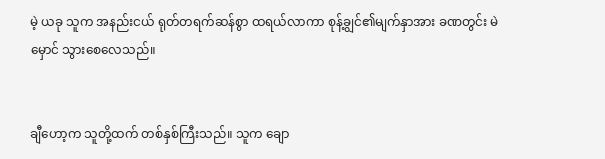မဲ့ ယခု သူက အနည်းငယ် ရုတ်တရက်ဆန်စွာ ထရယ်လာကာ စုန့်ချွင်၏မျက်နှာအား ခဏတွင်း မဲမှောင် သွားစေလေသည်။


ချီဟော့က သူတို့ထက် တစ်နှစ်ကြီးသည်။ သူက ချော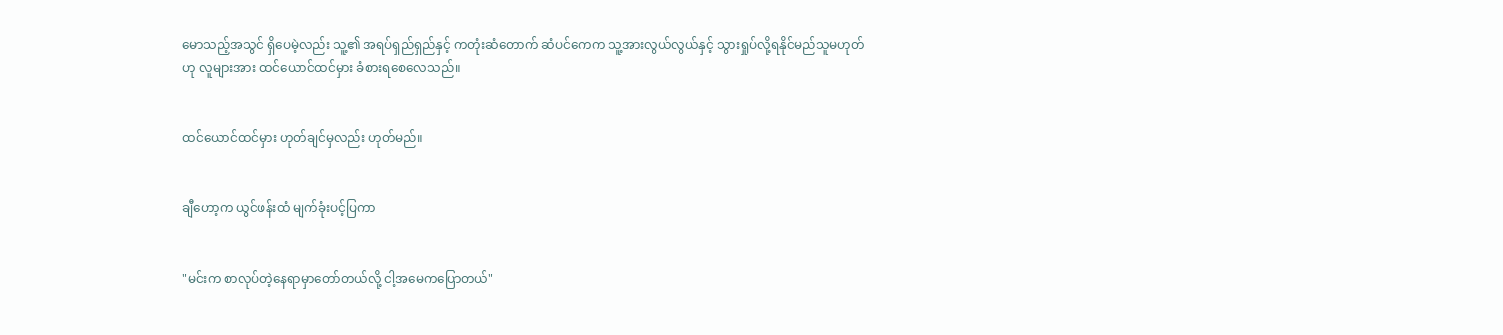မောသည့်အသွင် ရှိပေမဲ့လည်း သူ့၏ အရပ်ရှည်ရှည်နှင့် ကတုံးဆံတောက် ဆံပင်ကေက သူ့အားလွယ်လွယ်နှင့် သွားရှုပ်လို့ရနိုင်မည်သူမဟုတ်ဟု လူများအား ထင်ယောင်ထင်မှား ခံစားရစေလေသည်။


ထင်ယောင်ထင်မှား ဟုတ်ချင်မှလည်း ဟုတ်မည်။


ချီဟော့က ယွင်ဖန်းထံ မျက်ခုံးပင့်ပြကာ


"မင်းက စာလုပ်တဲ့နေရာမှာတော်တယ်လို့ ငါ့အမေကပြောတယ်"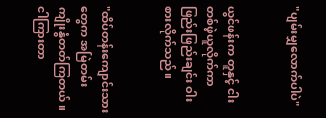"ပျမ်းမျှလောက်ပါပဲ"


ယွင်ဖန်းက တူနှင့် ငါးတစ်ဖဲ့ယူလိုက်ကာ ဖြည်းဖြည်းချင်း ဝါးစားလိုက်သည်။


"ထိပ်တန်းကျောင်းသားတွေက အမြဲတမ်း ကျိုးနွံတတ်ကြတယ်။ ငါကြားတာ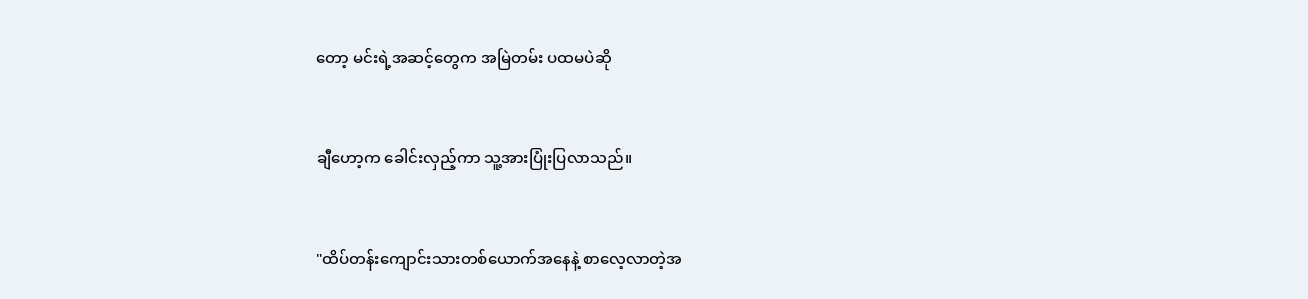တော့ မင်းရဲ့အဆင့်တွေက အမြဲတမ်း ပထမပဲဆို


ချီဟော့က ခေါင်းလှည့်ကာ သူ့အားပြုံးပြလာသည်။


"ထိပ်တန်းကျောင်းသားတစ်ယောက်အနေနဲ့ စာလေ့လာတဲ့အ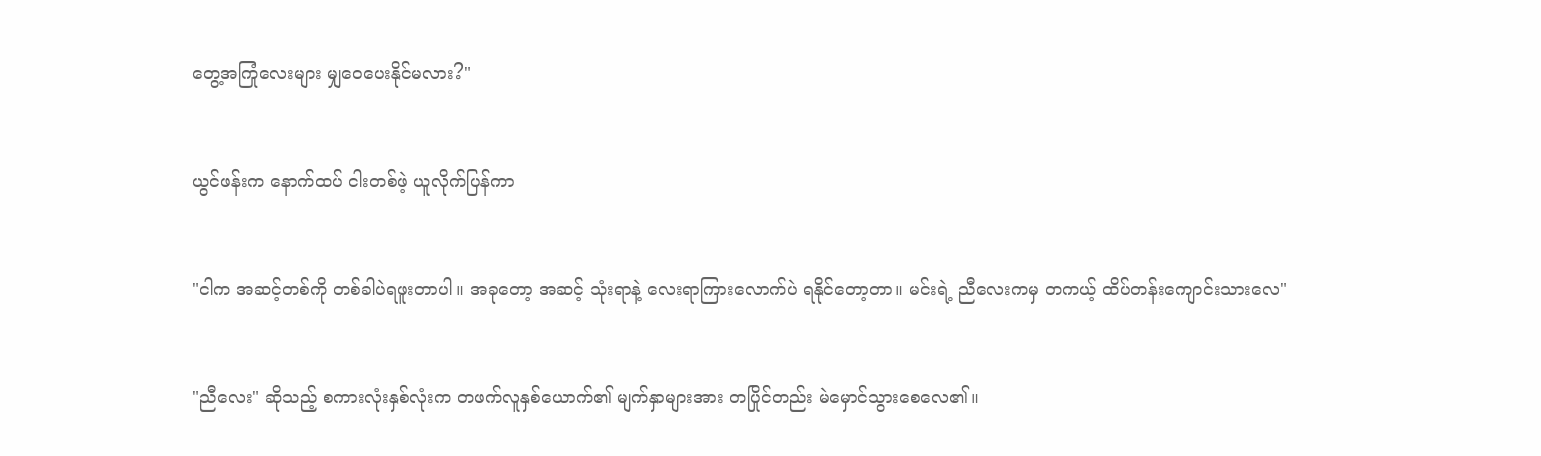တွေ့အကြုံလေးများ မျှဝေပေးနိုင်မလား?"


ယွင်ဖန်းက နောက်ထပ် ငါးတစ်ဖဲ့ ယူလိုက်ပြန်ကာ


"ငါက အဆင့်တစ်ကို တစ်ခါပဲရဖူးတာပါ။ အခုတော့ အဆင့် သုံးရာနဲ့ လေးရာကြားလောက်ပဲ ရနိုင်တော့တာ။ မင်းရဲ့ ညီလေးကမှ တကယ့် ထိပ်တန်းကျောင်းသားလေ"


"ညီလေး" ဆိုသည့် စကားလုံးနှစ်လုံးက တဖက်လူနှစ်ယောက်၏ မျက်နှာများအား တပြိုင်တည်း မဲမှောင်သွားစေလေ၏။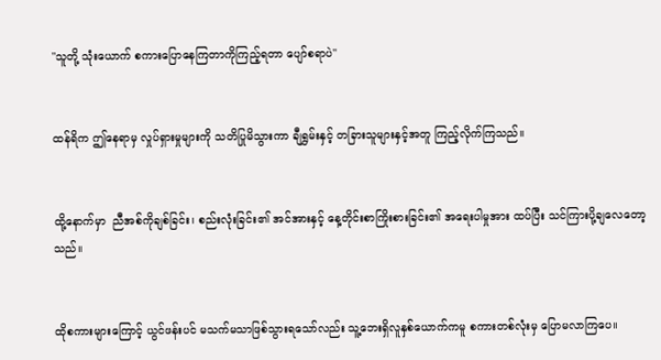"သူတို့ သုံးယောက် စကားပြောနေကြတာကိုကြည့်ရတာ ပျော်စရာပဲ"


ထန်ရိက ဤနေရာမှ လှုပ်ရှားမှုများကို သတိပြုမိသွားကာ ချီရွှမ်းနှင့် တခြားသူများနှင့်အတူ ကြည့်လိုက်ကြသည်။


ထို့နောက်မှာ  ညီအစ်ကိုချစ်ခြင်း၊ စည်းလုံးခြင်း၏ အင်အားနှင့် နေ့တိုင်းစာကြိုးစားခြင်း၏ အရေးပါမှုအား ထပ်ပြီး သင်ကြားပို့ချလေတော့သည်။


ထိုစကားများကြောင့် ယွင်ဖန်းပင် မသက်မသာဖြစ်သွားရသော်လည်း သူ့ဘေးရှိလူနှစ်ယောက်ကမူ စကားတစ်လုံးမှ ပြောမလာကြပေ။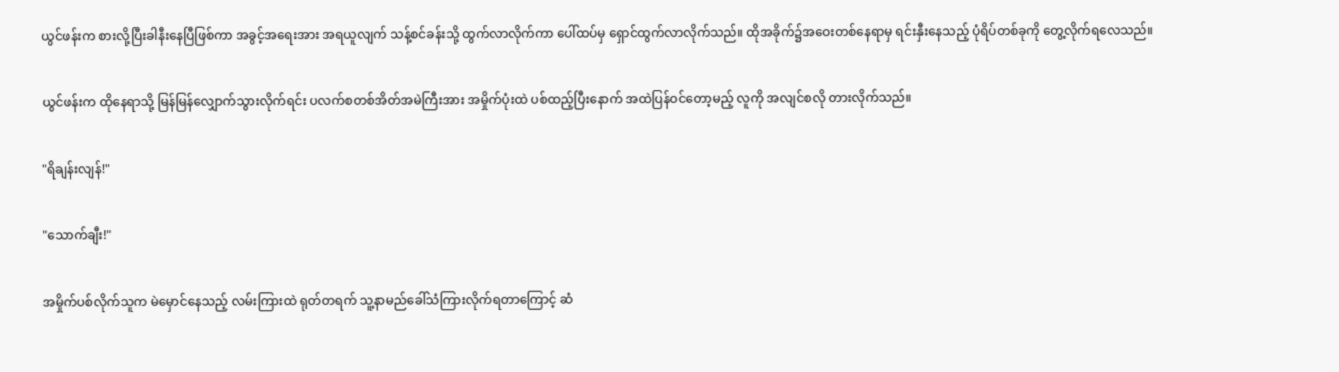ယွင်ဖန်းက စားလို့ပြီးခါနီးနေပြီဖြစ်ကာ အခွင့်အရေးအား အရယူလျက် သန့်စင်ခန်းသို့ ထွက်လာလိုက်ကာ ပေါ်ထပ်မှ ရှောင်ထွက်လာလိုက်သည်။ ထိုအခိုက်၌အဝေးတစ်နေရာမှ ရင်းနှီးနေသည့် ပုံရိပ်တစ်ခုကို တွေ့လိုက်ရလေသည်။


ယွင်ဖန်းက ထိုနေရာသို့ မြန်မြန်လျှောက်သွားလိုက်ရင်း ပလက်စတစ်အိတ်အမဲကြီးအား အမှိုက်ပုံးထဲ ပစ်ထည့်ပြီးနောက် အထဲပြန်ဝင်တော့မည့် လူကို အလျင်စလို တားလိုက်သည်။


"ရိချန်းလျန်!"


"သောက်ချီး!"


အမှိုက်ပစ်လိုက်သူက မဲမှောင်နေသည့် လမ်းကြားထဲ ရုတ်တရက် သူ့နာမည်ခေါ်သံကြားလိုက်ရတာကြောင့် ဆံ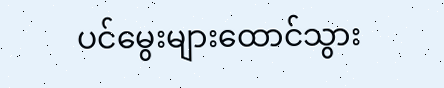ပင်မွေးများထောင်သွား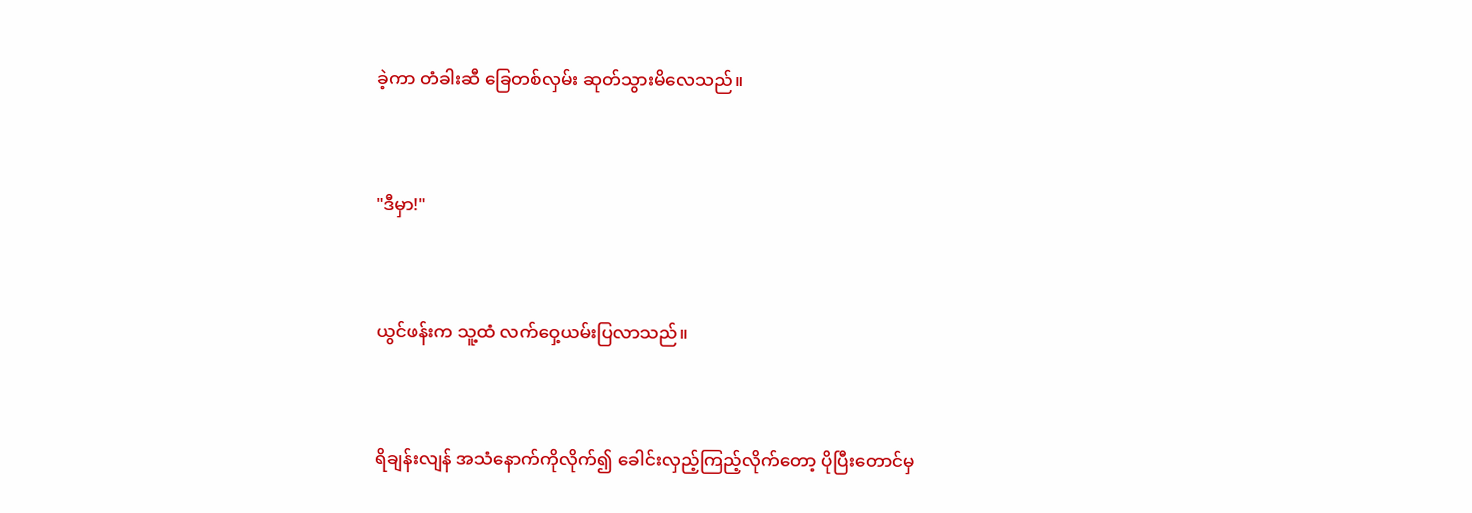ခဲ့ကာ တံခါးဆီ ခြေတစ်လှမ်း ဆုတ်သွားမိလေသည်။


"ဒီမှာ!"


ယွင်ဖန်းက သူ့ထံ လက်ဝှေ့ယမ်းပြလာသည်။


ရိချန်းလျန် အသံနောက်ကိုလိုက်၍ ခေါင်းလှည့်ကြည့်လိုက်တော့ ပိုပြီးတောင်မှ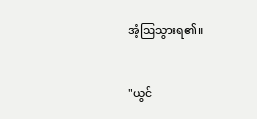အံ့ဩသွားရ၏။


"ယွင်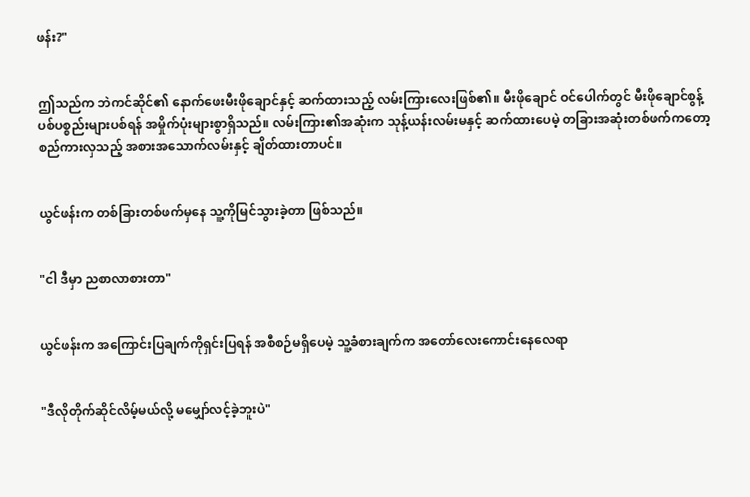ဖန်း?"


ဤသည်က ဘဲကင်ဆိုင်၏ နောက်ဖေးမီးဖိုချောင်နှင့် ဆက်ထားသည့် လမ်းကြားလေးဖြစ်၏။ မီးဖိုချောင် ဝင်ပေါက်တွင် မီးဖိုချောင်စွန့်ပစ်ပစ္စည်းများပစ်ရန် အမှိုက်ပုံးများစွာရှိသည်။ လမ်းကြား၏အဆုံးက သုန့်ယန်းလမ်းမနှင့် ဆက်ထားပေမဲ့ တခြားအဆုံးတစ်ဖက်ကတော့ စည်ကားလှသည့် အစားအသောက်လမ်းနှင့် ချိတ်ထားတာပင်။


ယွင်ဖန်းက တစ်ခြားတစ်ဖက်မှနေ သူ့ကိုမြင်သွားခဲ့တာ ဖြစ်သည်။


"ငါ ဒီမှာ ညစာလာစားတာ"


ယွင်ဖန်းက အကြောင်းပြချက်ကိုရှင်းပြရန် အစီစဉ်မရှိပေမဲ့ သူ့ခံစားချက်က အတော်လေးကောင်းနေလေရာ


"ဒီလိုတိုက်ဆိုင်လိမ့်မယ်လို့ မမျှော်လင့်ခဲ့ဘူးပဲ"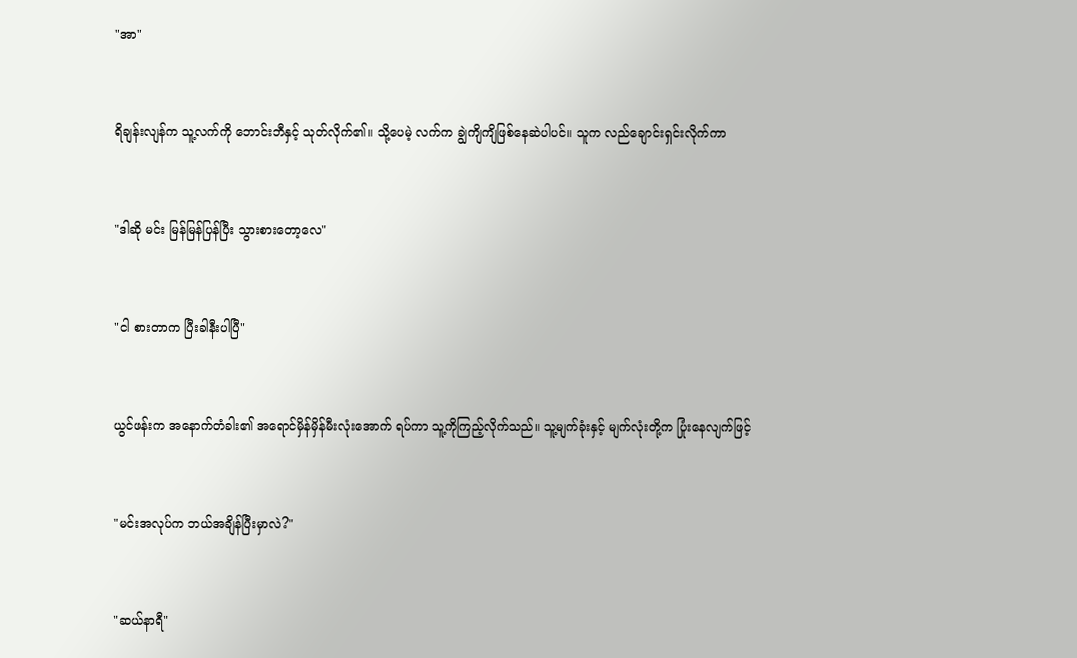"အာ"


ရိချန်းလျန်က သူ့လက်ကို ဘောင်းဘီနှင့် သုတ်လိုက်၏။ သို့ပေမဲ့ လက်က ချွဲကျိကျိဖြစ်နေဆဲပါပင်။ သူက လည်ချောင်းရှင်းလိုက်ကာ


"ဒါဆို မင်း မြန်မြန်ပြန်ပြီး သွားစားတော့လေ"


"ငါ စားတာက ပြီးခါနီးပါပြီ"


ယွင်ဖန်းက အနောက်တံခါး၏ အရောင်မှိန်မှိန်မီးလုံးအောက် ရပ်ကာ သူ့ကိုကြည့်လိုက်သည်။ သူ့မျက်ခုံးနှင့် မျက်လုံးတို့က ပြုံးနေလျက်ဖြင့်


"မင်းအလုပ်က ဘယ်အချိန်ပြီးမှာလဲ?"


"ဆယ်နာရီ"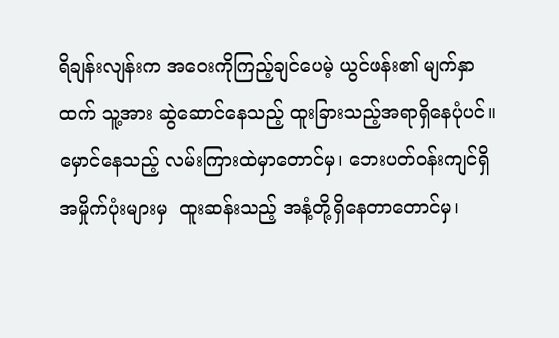ရိချန်းလျန်းက အဝေးကိုကြည့်ချင်ပေမဲ့ ယွင်ဖန်း၏ မျက်နှာထက် သူ့အား ဆွဲဆောင်နေသည့် ထူးခြားသည့်အရာရှိနေပုံပင်။ မှောင်နေသည့် လမ်းကြားထဲမှာတောင်မှ၊ ဘေးပတ်ဝန်းကျင်ရှိ အမှိုက်ပုံးများမှ  ထူးဆန်းသည့် အနံ့တို့ရှိနေတာတောင်မှ၊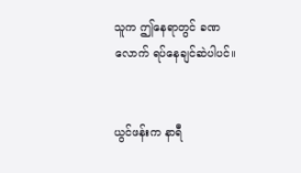သူက ဤနေရာတွင် ခဏလောက် ရပ်နေချင်ဆဲပါပင်။


ယွင်ဖန်းက နာရီ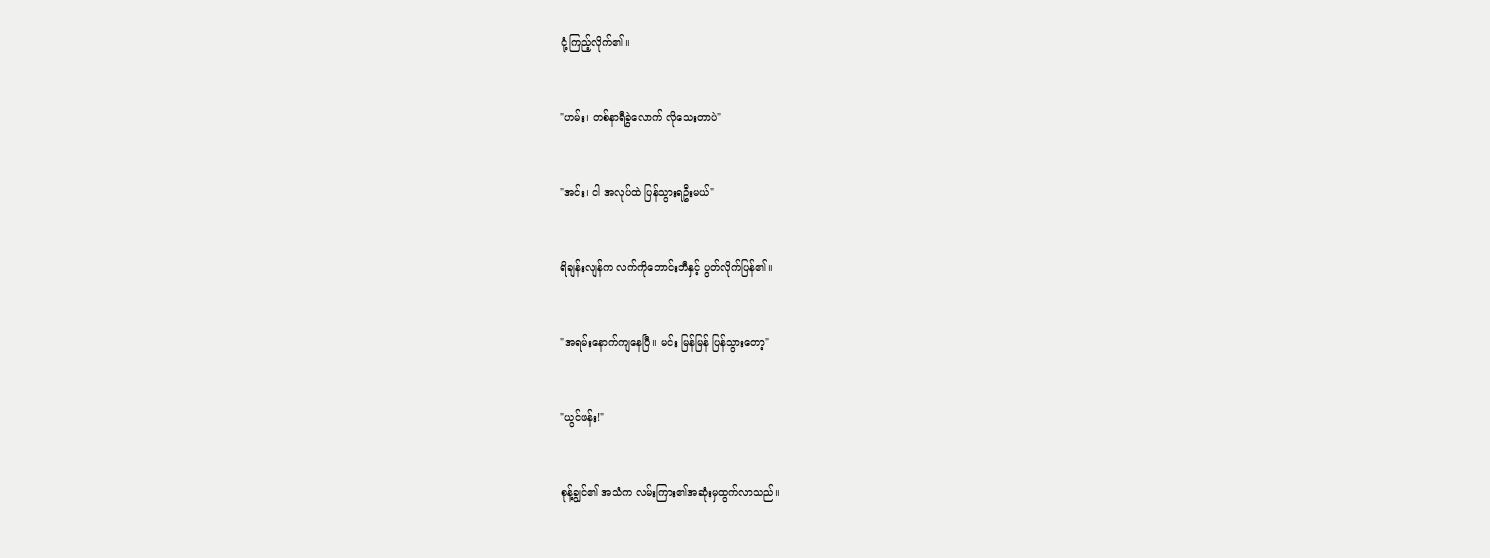ငုံ့ကြည့်လိုက်၏။


"ဟမ်း၊ တစ်နာရီခွဲလောက် လိုသေးတာပဲ"


"အင်း၊ ငါ အလုပ်ထဲ ပြန်သွားရဦးမယ်"


ရိချန်းလျန်က လက်ကို‌ဘောင်းဘီနှင့် ပွတ်လိုက်ပြန်၏။


"အရမ်းနောက်ကျနေပြီ။ မင်း မြန်မြန် ပြန်သွားတော့"


"ယွင်ဖန်း!"


စုန့်ချွင်၏ အသံက လမ်းကြား၏အဆုံးမှထွက်လာသည်။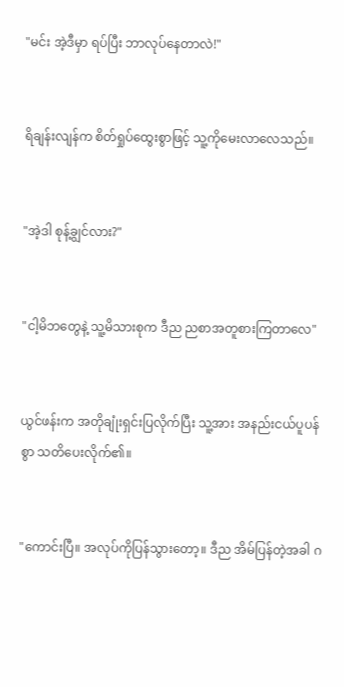"မင်း အဲ့ဒီမှာ ရပ်ပြီး ဘာလုပ်နေတာလဲ!"


ရိချန်းလျန်က စိတ်ရှုပ်ထွေးစွာဖြင့် သူ့ကိုမေးလာလေသည်။


"အဲ့ဒါ စုန့်ချွင်လား?"


"ငါ့မိဘတွေနဲ့ သူ့မိသားစုက ဒီည ညစာအတူစားကြတာလေ"


ယွင်ဖန်းက အတိုချုံးရှင်းပြလိုက်ပြီး သူ့အား အနည်းငယ်ပူပန်စွာ သတိပေးလိုက်၏။


"ကောင်းပြီ။ အလုပ်ကိုပြန်သွားတော့။ ဒီည အိမ်ပြန်တဲ့အခါ ဂ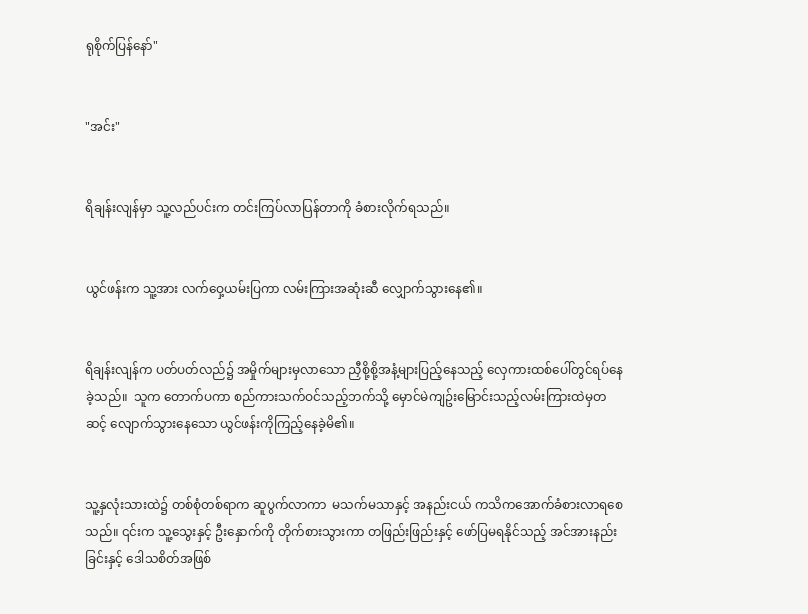ရုစိုက်ပြန်နော်"


"အင်း"


ရိချန်းလျန်မှာ သူ့လည်ပင်းက တင်းကြပ်လာပြန်တာကို ခံစားလိုက်ရသည်။


ယွင်ဖန်းက သူ့အား လက်ဝှေ့ယမ်းပြကာ လမ်းကြားအဆုံးဆီ လျှောက်သွားနေ၏။


ရိချန်းလျန်က ပတ်ပတ်လည်၌ အမှိုက်များမှလာသော ညှီစို့စို့အနံ့များပြည့်နေသည့် လှေကားထစ်ပေါ်တွင်ရပ်နေခဲ့သည်။  သူက တောက်ပကာ စည်ကားသက်ဝင်သည့်ဘက်သို့ မှောင်မဲကျဥ်းမြောင်းသည့်လမ်းကြားထဲမှတဆင့် လျောက်သွားနေသော ယွင်ဖန်းကိုကြည့်နေခဲ့မိ၏။


သူ့နှလုံးသားထဲ၌ တစ်စုံတစ်ရာက ဆူပွက်လာကာ  မသက်မသာနှင့် အနည်းငယ် ကသိကအောက်ခံစားလာရစေသည်။ ၎င်းက သူ့သွေးနှင့် ဦးနှောက်ကို တိုက်စားသွားကာ တဖြည်းဖြည်းနှင့် ဖော်ပြမရနိုင်သည့် အင်အားနည်းခြင်းနှင့် ဒေါသစိတ်အဖြစ်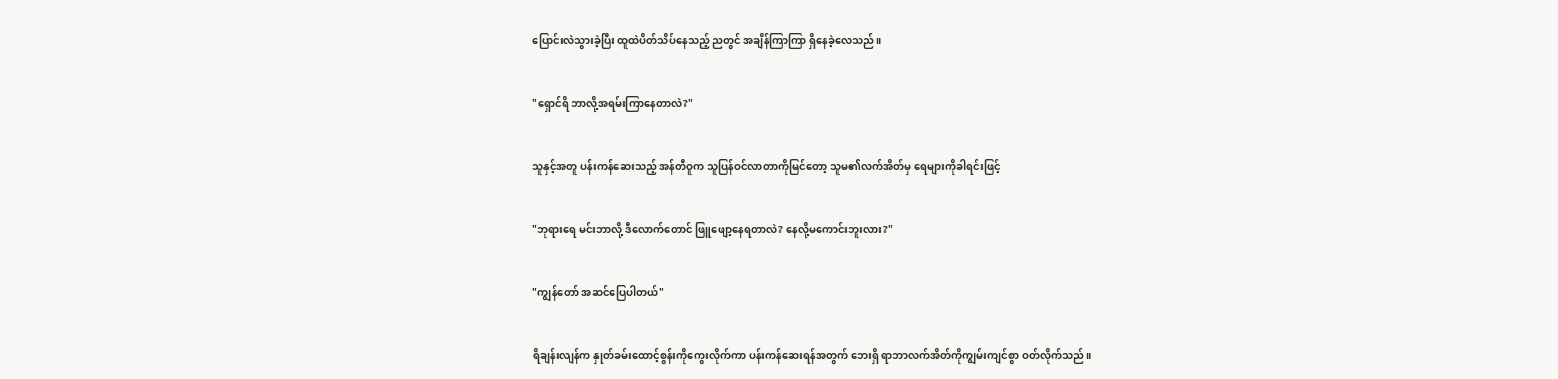ပြောင်းလဲသွားခဲ့ပြီး ထူထဲပိတ်သိပ်နေသည့် ညတွင် အချိန်ကြာကြာ ရှိနေခဲ့လေသည်။


"ရှောင်ရိ ဘာလို့အရမ်းကြာနေတာလဲ?"


သူနှင့်အတူ ပန်းကန်ဆေးသည့် အန်တီဝူက သူပြန်ဝင်လာတာကိုမြင်တော့ သူမ၏လက်အိတ်မှ ရေများကိုခါရင်းဖြင့်


"ဘုရားရေ မင်းဘာလို့ ဒီလောက်တောင် ဖြူဖျော့နေရတာလဲ? နေလို့မကောင်းဘူးလား?"


"ကျွန်တော် အဆင်ပြေပါတယ်"


ရိချန်းလျန်က နှုတ်ခမ်းထောင့်စွန်းကိုကွေးလိုက်ကာ ပန်းကန်ဆေးရန်အတွက် ဘေးရှိ ရာဘာလက်အိတ်ကိုကျွမ်းကျင်စွာ ဝတ်လိုက်သည်။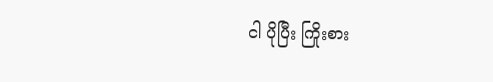ငါ ပိုပြီး ကြိုးစား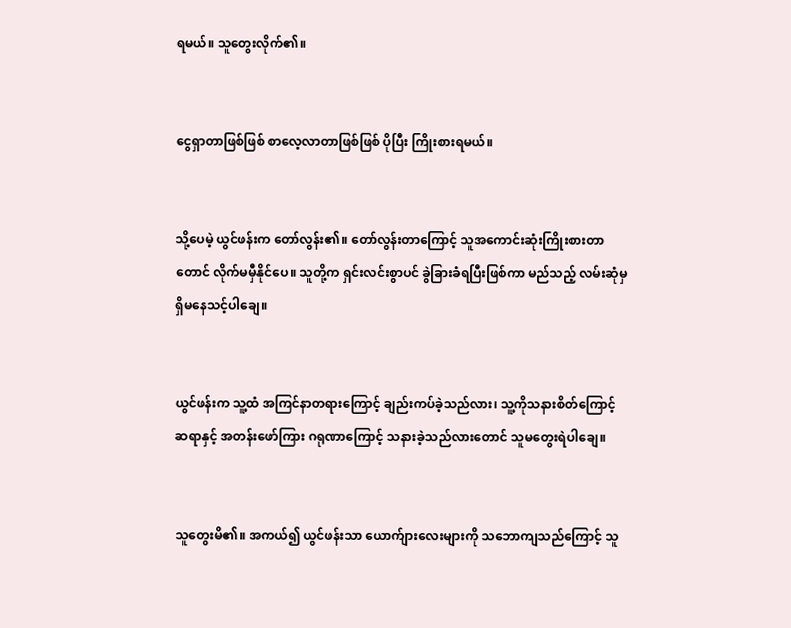ရမယ်။ သူတွေးလိုက်၏။


ငွေရှာတာဖြစ်ဖြစ် စာလေ့လာတာဖြစ်ဖြစ် ပိုပြီး ကြိုးစားရမယ်။


သို့ပေမဲ့ ယွင်ဖန်းက တော်လွန်း၏။ တော်လွန်းတာကြောင့် သူအကောင်းဆုံးကြိုးစားတာတောင် လိုက်မမှီနိုင်ပေ။ သူတို့က ရှင်းလင်းစွာပင် ခွဲခြားခံရပြီးဖြစ်ကာ မည်သည့် လမ်းဆုံမှ ရှိမနေသင့်ပါချေ။


ယွင်ဖန်းက သူ့ထံ အကြင်နာတရားကြောင့် ချည်းကပ်ခဲ့သည်လား၊ သူ့ကိုသနားစိတ်ကြောင့်  ဆရာနှင့် အတန်းဖော်ကြား ဂရုဏာကြောင့် သနားခဲ့သည်လားတောင် သူမတွေးရဲပါချေ။


သူတွေးမိ၏။ အကယ်၍ ယွင်ဖန်းသာ ယောက်ျားလေးများကို သဘောကျသည်ကြောင့် သူ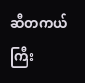ဆီတကယ်ကြီး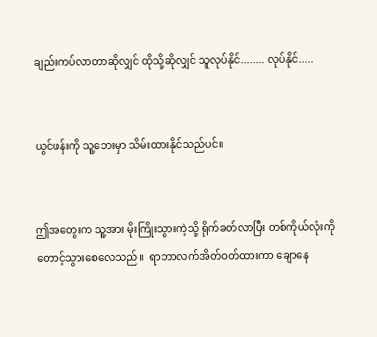ချည်းကပ်လာတာဆိုလျှင် ထိုသို့ဆိုလျှင် သူလုပ်နိုင်........ လုပ်နိုင်.....


ယွင်ဖန်းကို သူ့ဘေးမှာ သိမ်းထားနိုင်သည်ပင်။


ဤအတွေးက သူ့အား မိုးကြိုးသွားကဲ့သို့ ရိုက်ခတ်လာပြီး တစ်ကိုယ်လုံးကို တောင့်သွားစေလေသည်။  ရာဘာလက်အိတ်ဝတ်ထားကာ ချောနေ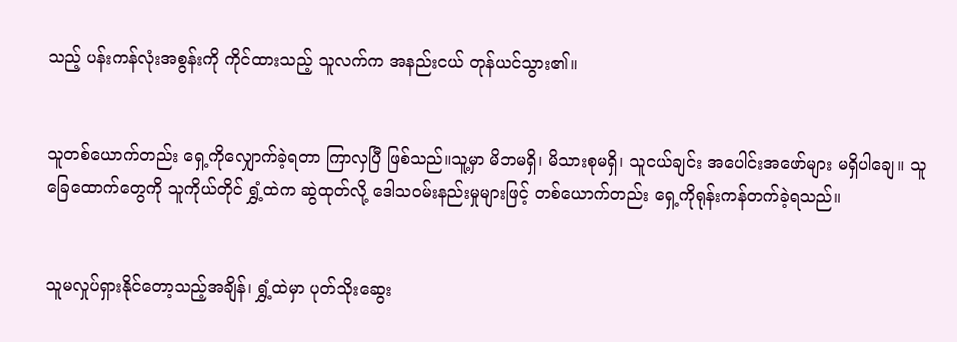သည့် ပန်းကန်လုံးအစွန်းကို ကိုင်ထားသည့် သူလက်က အနည်းငယ် တုန်ယင်သွား၏။


သူတစ်ယောက်တည်း ရှေ့ကိုလျှောက်ခဲ့ရတာ ကြာလှပြီ ဖြစ်သည်။သူ့မှာ မိဘမရှိ၊ မိသားစုမရှိ၊ သူငယ်ချင်း အပေါင်းအဖော်များ မရှိပါချေ။ သူခြေထောက်တွေကို သူကိုယ်တိုင် ရွှံ့ထဲက ဆွဲထုတ်လို့ ဒေါသဝမ်းနည်းမှုများဖြင့် တစ်ယောက်တည်း ရှေ့ကိုရုန်းကန်တက်ခဲ့ရသည်။


သူမလှုပ်ရှားနိုင်တော့သည့်အချိန်၊ ရွှံ့ထဲမှာ ပုတ်သိုးဆွေး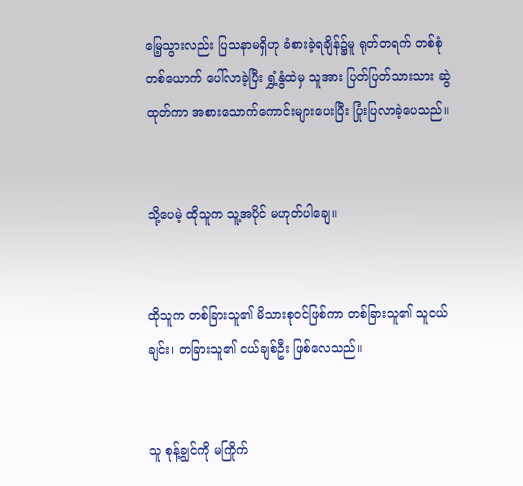မြေ့သွားလည်း ပြသနာမရှိဟု ခံစားခဲ့ရချိန်၌မူ ရုတ်တရက် တစ်စုံတစ်ယောက် ပေါ်လာခဲ့ပြီး ရွှံ့နွံထဲမှ သူအား ပြတ်ပြတ်သားသား ဆွဲထုတ်ကာ အစားသောက်ကောင်းများပေးပြီး ပြုံးပြလာခဲ့ပေသည်။


သို့ပေမဲ့ ထိုသူက သူ့အပိုင် မဟုတ်ပါချေ။


ထိုသူက တစ်ခြားသူ၏ မိသားစုဝင်ဖြစ်ကာ တစ်ခြားသူ၏ သူငယ်ချင်း၊ တခြားသူ၏ ငယ်ချစ်ဦး ဖြစ်လေသည်။


သူ စုန့်ချွင်ကို မကြိုက်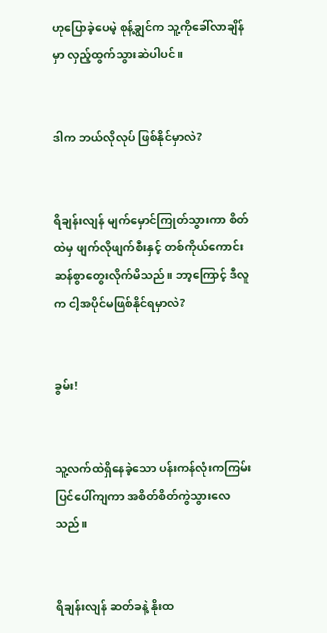ဟုပြောခဲ့ပေမဲ့ စုန့်ချွင်က သူ့ကိုခေါ်လာချိန်မှာ လှည့်ထွက်သွားဆဲပါပင်။


ဒါက ဘယ်လိုလုပ် ဖြစ်နိုင်မှာလဲ?


ရိချန်းလျန် မျက်မှောင်ကြုတ်သွားကာ စိတ်ထဲမှ ဖျက်လိုဖျက်စီးနှင့် တစ်ကိုယ်ကောင်းဆန်စွာတွေးလိုက်မိသည်။ ဘာ့ကြောင့် ဒီလူက ငါ့အပိုင်မဖြစ်နိုင်ရမှာလဲ?


ခွမ်း!


သူ့လက်ထဲရှိနေခဲ့သော ပန်းကန်လုံးကကြမ်းပြင်ပေါ်ကျကာ အစိတ်စိတ်ကွဲသွားလေသည်။


ရိချန်းလျန် ဆတ်ခနဲ့ နိုးထ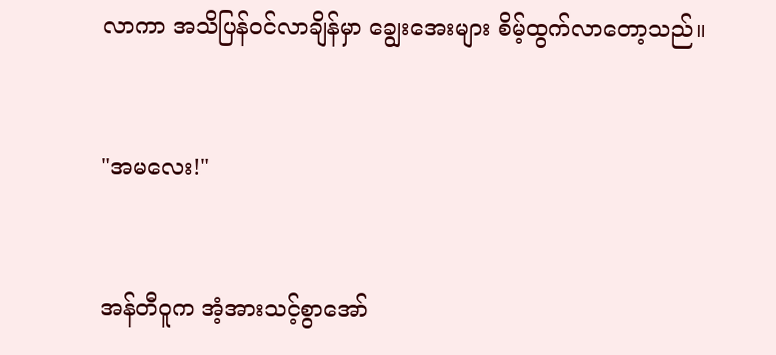လာကာ အသိပြန်ဝင်လာချိန်မှာ ချွေးအေးများ စိမ့်ထွက်လာတော့သည်။


"အမလေး!"


အန်တီဝူက အံ့အားသင့်စွာအော်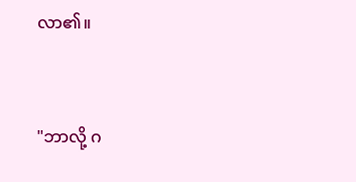လာ၏။



"ဘာလို့ ဂ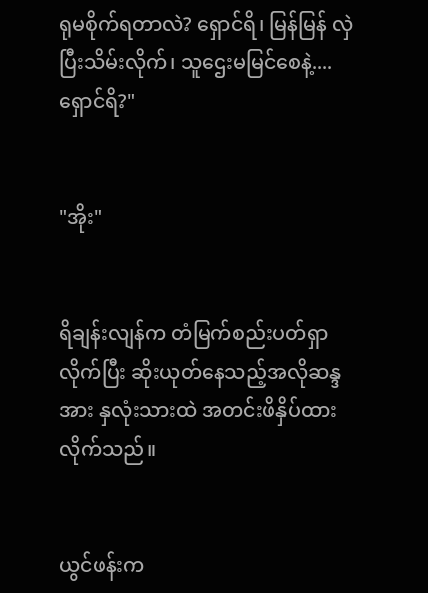ရုမစိုက်ရတာလဲ? ရှောင်ရိ၊ မြန်မြန် လှဲပြီးသိမ်းလိုက်၊ သူဌေးမမြင်စေနဲ့....ရှောင်ရိ?"


"အိုး"


ရိချန်းလျန်က တံမြက်စည်းပတ်ရှာလိုက်ပြီး ဆိုးယုတ်နေသည့်အလိုဆန္ဒအား နှလုံးသားထဲ အတင်းဖိနှိပ်ထားလိုက်သည်။


ယွင်ဖန်းက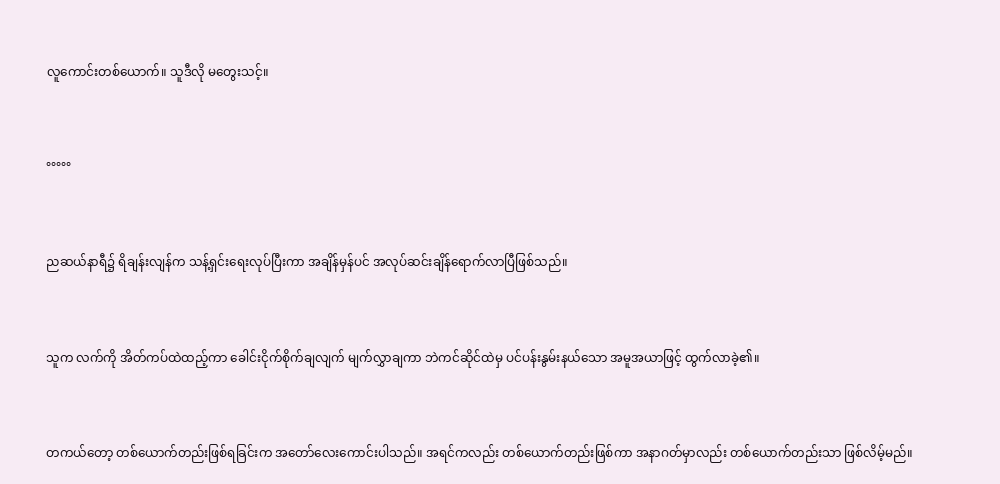လူကောင်းတစ်ယောက်။ သူဒီလို မတွေးသင့်။


°°°°°


ညဆယ်နာရီ၌ ရိချန်းလျန်က သန့်ရှင်းရေးလုပ်ပြီးကာ အချိန်မှန်ပင် အလုပ်ဆင်းချိန်ရောက်လာပြီဖြစ်သည်။


သူက လက်ကို အိတ်ကပ်ထဲထည့်ကာ ခေါင်းငိုက်စိုက်ချလျက် မျက်လွှာချကာ ဘဲကင်ဆိုင်ထဲမှ ပင်ပန်းနွမ်းနယ်သော အမူအယာဖြင့် ထွက်လာခဲ့၏။


တကယ်တော့ တစ်ယောက်တည်းဖြစ်ရခြင်းက အတော်လေးကောင်းပါသည်။ အရင်ကလည်း တစ်ယောက်တည်းဖြစ်ကာ အနာဂတ်မှာလည်း တစ်ယောက်တည်းသာ ဖြစ်လိမ့်မည်။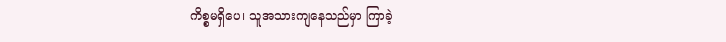ကိစ္စမရှိပေ၊ သူအသားကျနေသည်မှာ ကြာခဲ့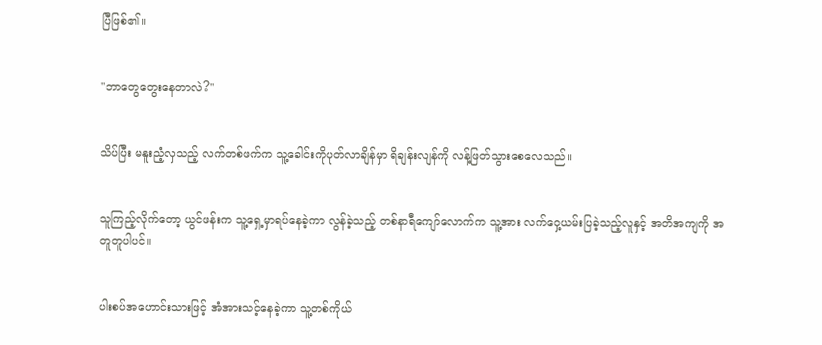ပြီဖြစ်၏။


"ဘာတွေတွေးနေတာလဲ?"


သိပ်ပြီး မနူးညံ့လှသည့် လက်တစ်ဖက်က သူ့ခေါင်းကိုပုတ်လာချိန်မှာ ရိချန်းလျန်ကို လန့်ဖြတ်သွားစေလေသည်။


သူကြည့်လိုက်တော့ ယွင်ဖန်းက သူ့ရှေ့မှာရပ်နေခဲ့ကာ လွန်ခဲ့သည့် တစ်နာရီ‌ကျော်လောက်က သူ့အား လက်ဝှေ့ယမ်းပြခဲ့သည့်လူနှင့် အတိအကျကို အတူတူပါပင်။


ပါးစပ်အဟောင်းသားဖြင့် အံအားသင့်နေခဲ့ကာ သူ့တစ်ကိုယ်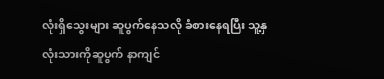လုံးရှိသွေးများ ဆူပွက်နေသလို ခံစားနေရပြီး သူ့နှလုံးသားကိုဆူပွက် နာကျင်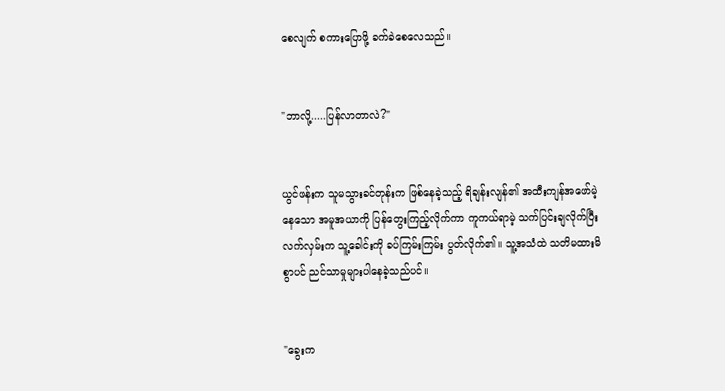စေလျက် စကားပြောဖို့ ခက်ခဲစေလေသည်။


"ဘာလို့.....ပြန်လာတာလဲ?"


ယွင်ဖန်းက သူမသွားခင်တုန်းက ဖြစ်နေခဲ့သည့် ရိချန်းလျန်၏ အထီးကျန်အဖော်မဲ့နေသော အမူအယာကို ပြန်တွေးကြည့်လိုက်ကာ ကူကယ်ရာမဲ့ သက်ပြင်းချလိုက်ပြီး လက်လှမ်းက သူ့ခေါင်းကို ခပ်ကြမ်းကြမ်း ပွတ်လိုက်၏။ သူ့အသံထဲ သတိမထားမိစွာပင် ညင်သာမှုများပါနေခဲ့သည်ပင်။


"ခွေးက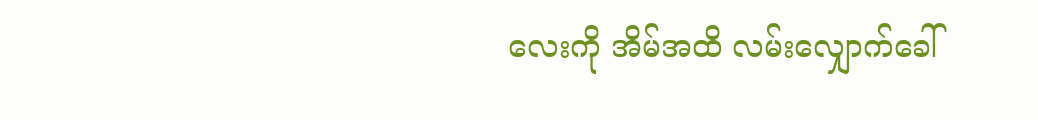လေးကို အိမ်အထိ လမ်းလျှောက်ခေါ်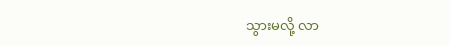သွားမလို့ လာ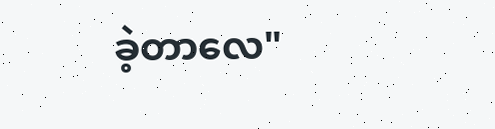ခဲ့တာလေ"